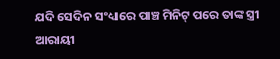ଯଦି ସେଦିନ ସଂଧ୍ୟାରେ ପାଞ୍ଚ ମିନିଟ୍ ପରେ ତାଙ୍କ ସ୍ତ୍ରୀ ଆରାୟୀ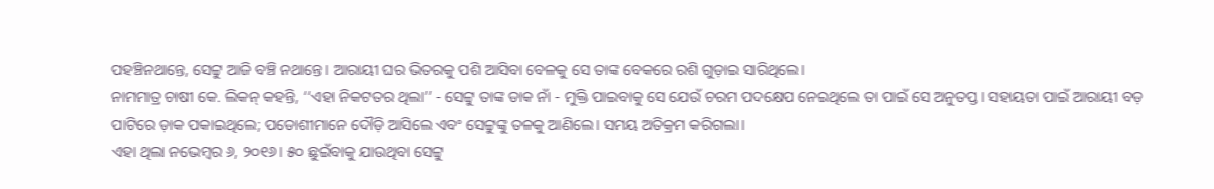ପହଞ୍ଚିନଥାନ୍ତେ, ସେଟ୍ଟୁ ଆଜି ବଞ୍ଚି ନଥାନ୍ତେ। ଆରାୟୀ ଘର ଭିତରକୁ ପଶି ଆସିବା ବେଳକୁ ସେ ତାଙ୍କ ବେକରେ ରଶି ଗୁଡ଼ାଇ ସାରିଥିଲେ।
ନାମମାତ୍ର ଚାଷୀ କେ. ଲିକନ୍ କହନ୍ତି, ‘‘ଏହା ନିକଟତର ଥିଲା’’ - ସେଟ୍ଟୁ ତାଙ୍କ ଡାକ ନାଁ - ମୁକ୍ତି ପାଇବାକୁ ସେ ଯେଉଁ ଚରମ ପଦକ୍ଷେପ ନେଇଥିଲେ ତା ପାଇଁ ସେ ଅନୁତପ୍ତ। ସହାୟତା ପାଇଁ ଆରାୟୀ ବଡ଼ ପାଟିରେ ଡ଼ାକ ପକାଇଥିଲେ; ପଡୋଶୀମାନେ ଦୌଡ଼ି ଆସିଲେ ଏବଂ ସେଟ୍ଟୁଙ୍କୁ ତଳକୁ ଆଣିଲେ। ସମୟ ଅତିକ୍ରମ କରିଗଲା।
ଏହା ଥିଲା ନଭେମ୍ବର ୬, ୨୦୧୬। ୫୦ ଛୁଇଁବାକୁ ଯାଉଥିବା ସେଟ୍ଟୁ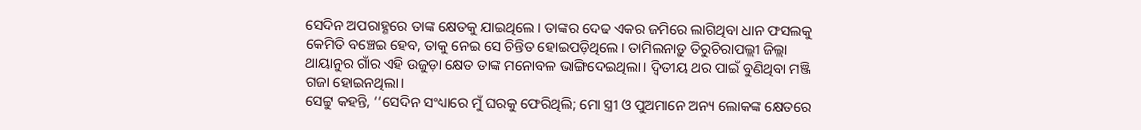ସେଦିନ ଅପରାହ୍ଣରେ ତାଙ୍କ କ୍ଷେତକୁ ଯାଇଥିଲେ। ତାଙ୍କର ଦେଢ ଏକର ଜମିରେ ଲାଗିଥିବା ଧାନ ଫସଲକୁ କେମିତି ବଞ୍ଚେଇ ହେବ, ତାକୁ ନେଇ ସେ ଚିନ୍ତିତ ହୋଇପଡ଼ିଥିଲେ। ତାମିଲନାଡ଼ୁ ତିରୁଚିରାପଲ୍ଲୀ ଜିଲ୍ଲା ଥାୟାନୁର ଗାଁର ଏହି ଉଜୁଡ଼ା କ୍ଷେତ ତାଙ୍କ ମନୋବଳ ଭାଙ୍ଗିଦେଇଥିଲା। ଦ୍ୱିତୀୟ ଥର ପାଇଁ ବୁଣିଥିବା ମଞ୍ଜି ଗଜା ହୋଇନଥିଲା।
ସେଟ୍ଟୁ କହନ୍ତି, ‘‘ସେଦିନ ସଂଧ୍ୟାରେ ମୁଁ ଘରକୁ ଫେରିଥିଲି; ମୋ ସ୍ତ୍ରୀ ଓ ପୁଅମାନେ ଅନ୍ୟ ଲୋକଙ୍କ କ୍ଷେତରେ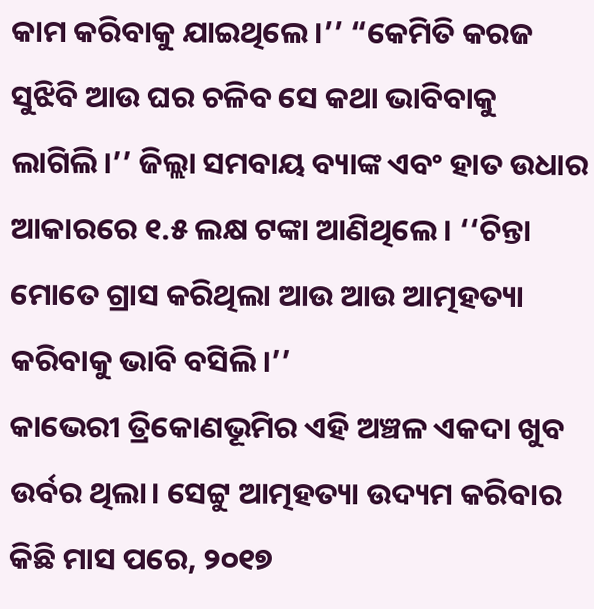କାମ କରିବାକୁ ଯାଇଥିଲେ।’’ “କେମିତି କରଜ ସୁଝିବି ଆଉ ଘର ଚଳିବ ସେ କଥା ଭାବିବାକୁ ଲାଗିଲି।’’ ଜିଲ୍ଲା ସମବାୟ ବ୍ୟାଙ୍କ ଏବଂ ହାତ ଉଧାର ଆକାରରେ ୧.୫ ଲକ୍ଷ ଟଙ୍କା ଆଣିଥିଲେ। ‘‘ଚିନ୍ତା ମୋତେ ଗ୍ରାସ କରିଥିଲା ଆଉ ଆଉ ଆତ୍ମହତ୍ୟା କରିବାକୁ ଭାବି ବସିଲି।’’
କାଭେରୀ ତ୍ରିକୋଣଭୂମିର ଏହି ଅଞ୍ଚଳ ଏକଦା ଖୁବ ଉର୍ବର ଥିଲା। ସେଟ୍ଟୁ ଆତ୍ମହତ୍ୟା ଉଦ୍ୟମ କରିବାର କିଛି ମାସ ପରେ, ୨୦୧୭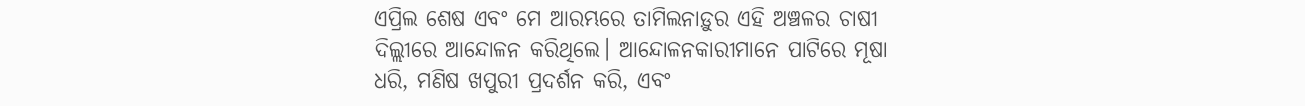ଏପ୍ରିଲ ଶେଷ ଏବଂ ମେ ଆରମ୍ଭରେ ତାମିଲନାଡ଼ୁର ଏହି ଅଞ୍ଚଳର ଚାଷୀ ଦିଲ୍ଲୀରେ ଆନ୍ଦୋଳନ କରିଥିଲେ। ଆନ୍ଦୋଳନକାରୀମାନେ ପାଟିରେ ମୂଷା ଧରି, ମଣିଷ ଖପୁରୀ ପ୍ରଦର୍ଶନ କରି, ଏବଂ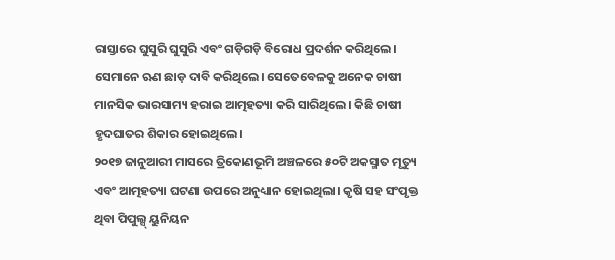ରାସ୍ତାରେ ଘୁସୁରି ଘୁସୁରି ଏବଂ ଗଡ଼ିଗଡ଼ି ବିରୋଧ ପ୍ରଦର୍ଶନ କରିଥିଲେ। ସେମାନେ ଋଣ ଛାଡ଼ ଦାବି କରିଥିଲେ। ସେତେବେଳକୁ ଅନେକ ଚାଷୀ ମାନସିକ ଭାରସାମ୍ୟ ହରାଇ ଆତ୍ମହତ୍ୟା କରି ସାରିଥିଲେ। କିଛି ଚାଷୀ ହୃଦଘାତର ଶିକାର ହୋଇଥିଲେ।
୨୦୧୭ ଜାନୁଆରୀ ମାସରେ ତ୍ରିକୋଣଭୂମି ଅଞ୍ଚଳରେ ୫୦ଟି ଅକସ୍ମାତ ମୃତ୍ୟୁ ଏବଂ ଆତ୍ମହତ୍ୟା ଘଟଣା ଉପରେ ଅନୁଧ୍ୟାନ ହୋଇଥିଲା। କୃଷି ସହ ସଂପୃକ୍ତ ଥିବା ପିପୁଲ୍ସ୍ ୟୁନିୟନ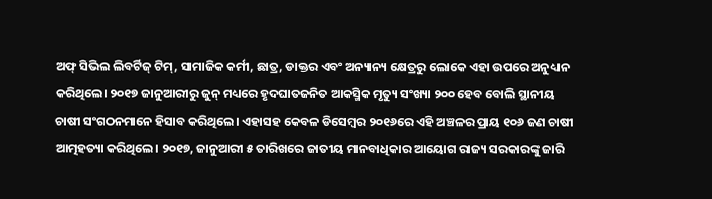ଅଫ୍ ସିଭିଲ ଲିବର୍ଟିଜ୍ ଟିମ୍, ସାମାଜିକ କର୍ମୀ, ଛାତ୍ର, ଡାକ୍ତର ଏବଂ ଅନ୍ୟାନ୍ୟ କ୍ଷେତ୍ରରୁ ଲୋକେ ଏହା ଉପରେ ଅନୁଧ୍ୟାନ କରିଥିଲେ। ୨୦୧୭ ଜାନୁଆରୀରୁ ଜୁନ୍ ମଧ୍ୟରେ ହୃଦଘାତଜନିତ ଆକସ୍ମିକ ମୃତ୍ୟୁ ସଂଖ୍ୟା ୨୦୦ ହେବ ବୋଲି ସ୍ଥାନୀୟ ଚାଷୀ ସଂଗଠନମାନେ ହିସାବ କରିଥିଲେ। ଏହାସହ କେବଳ ଡିସେମ୍ବର ୨୦୧୬ରେ ଏହି ଅଞ୍ଚଳର ପ୍ରାୟ ୧୦୬ ଜଣ ଚାଷୀ ଆତ୍ମହତ୍ୟା କରିଥିଲେ। ୨୦୧୭, ଜାନୁଆରୀ ୫ ତାରିଖରେ ଜାତୀୟ ମାନବାଧିକାର ଆୟୋଗ ରାଜ୍ୟ ସରକାରଙ୍କୁ ଜାରି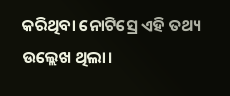କରିଥିବା ନୋଟିସ୍ରେ ଏହି ତଥ୍ୟ ଉଲ୍ଲେଖ ଥିଲା।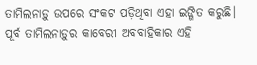ତାମିଲନାଡ଼ୁ ଉପରେ ସଂକଟ ପଡ଼ିଥିବା ଏହା ଇଙ୍ଗିତ କରୁଛି। ପୂର୍ବ ତାମିଲନାଡ଼ୁର କାବେରୀ ଅବବାହିକାର ଏହି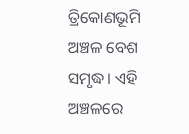ତ୍ରିକୋଣଭୂମି ଅଞ୍ଚଳ ବେଶ ସମୃଦ୍ଧ। ଏହି ଅଞ୍ଚଳରେ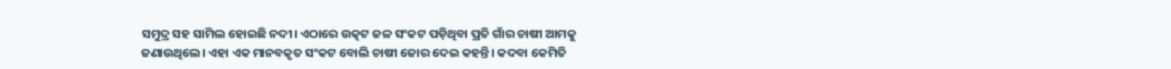ସମୁଦ୍ର ସହ ସାମିଲ ହୋଇଛି ନଦୀ। ଏଠାରେ ଉତ୍କଟ ଜଳ ସଂକଟ ପଡ଼ିଥିବା ପ୍ରତି ଗାଁର ଚାଷୀ ଆମକୁ ଜଣାଉଥିଲେ। ଏହା ଏକ ମାନବକୃତ ସଂକଟ ବୋଲି ଚାଷୀ ଜୋର ଦେଇ କହନ୍ତି। କଦବା କେମିତି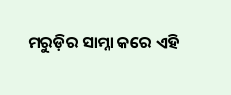ମରୁଡ଼ିର ସାମ୍ନା କରେ ଏହି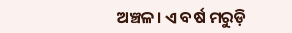ଅଞ୍ଚଳ। ଏ ବର୍ଷ ମରୁଡ଼ି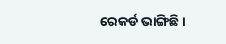ରେକର୍ଡ ଭାଙ୍ଗିଛି।